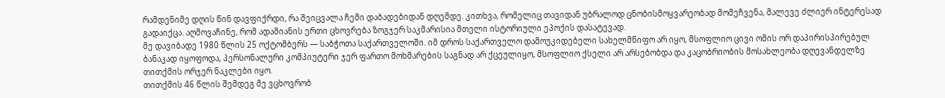რამდენიმე დღის წინ დავფიქრდი, რა შეიცვალა ჩემი დაბადებიდან დღემდე. კითხვა, რომელიც თავიდან უბრალოდ ცნობისმოყვარეობად მომეჩვენა, მალევე ძლიერ ინტერესად გადაიქცა. აღმოვაჩინე, რომ ადამიანის ერთი ცხოვრება ზოგჯერ საკმარისია მთელი ისტორიული ეპოქის დასატევად.
მე დავიბადე 1980 წლის 25 ოქტომბერს — საბჭოთა საქართველოში. იმ დროს საქართველო დამოუკიდებელი სახელმწიფო არ იყო, მსოფლიო ცივი ომის ორ დაპირისპირებულ ბანაკად იყოფოდა, პერსონალური კომპიუტერი ჯერ ფართო მოხმარების საგნად არ ქცეულიყო, მსოფლიო ქსელი არ არსებობდა და კაცობრიობის მოსახლეობა დღევანდელზე თითქმის ორჯერ ნაკლები იყო.
თითქმის 46 წლის შემდეგ მე ვცხოვრობ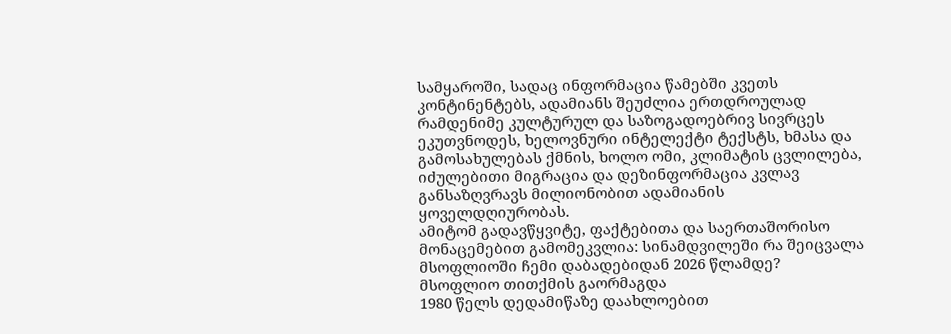სამყაროში, სადაც ინფორმაცია წამებში კვეთს კონტინენტებს, ადამიანს შეუძლია ერთდროულად რამდენიმე კულტურულ და საზოგადოებრივ სივრცეს ეკუთვნოდეს, ხელოვნური ინტელექტი ტექსტს, ხმასა და გამოსახულებას ქმნის, ხოლო ომი, კლიმატის ცვლილება, იძულებითი მიგრაცია და დეზინფორმაცია კვლავ განსაზღვრავს მილიონობით ადამიანის ყოველდღიურობას.
ამიტომ გადავწყვიტე, ფაქტებითა და საერთაშორისო მონაცემებით გამომეკვლია: სინამდვილეში რა შეიცვალა მსოფლიოში ჩემი დაბადებიდან 2026 წლამდე?
მსოფლიო თითქმის გაორმაგდა
1980 წელს დედამიწაზე დაახლოებით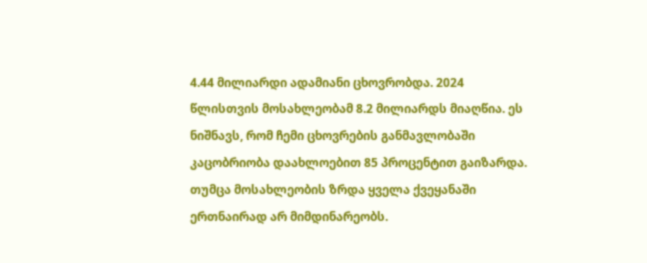4.44 მილიარდი ადამიანი ცხოვრობდა. 2024 წლისთვის მოსახლეობამ 8.2 მილიარდს მიაღწია. ეს ნიშნავს, რომ ჩემი ცხოვრების განმავლობაში კაცობრიობა დაახლოებით 85 პროცენტით გაიზარდა.
თუმცა მოსახლეობის ზრდა ყველა ქვეყანაში ერთნაირად არ მიმდინარეობს.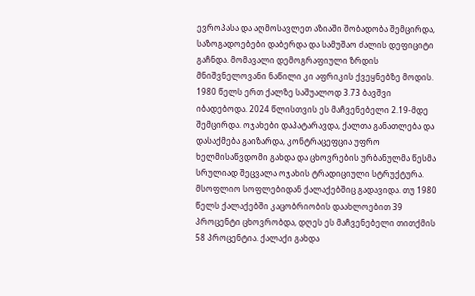ევროპასა და აღმოსავლეთ აზიაში შობადობა შემცირდა, საზოგადოებები დაბერდა და სამუშაო ძალის დეფიციტი გაჩნდა. მომავალი დემოგრაფიული ზრდის მნიშვნელოვანი ნაწილი კი აფრიკის ქვეყნებზე მოდის.
1980 წელს ერთ ქალზე საშუალოდ 3.73 ბავშვი იბადებოდა. 2024 წლისთვის ეს მაჩვენებელი 2.19-მდე შემცირდა. ოჯახები დაპატარავდა, ქალთა განათლება და დასაქმება გაიზარდა, კონტრაცეფცია უფრო ხელმისაწვდომი გახდა და ცხოვრების ურბანულმა წესმა სრულიად შეცვალა ოჯახის ტრადიციული სტრუქტურა.
მსოფლიო სოფლებიდან ქალაქებშიც გადავიდა. თუ 1980 წელს ქალაქებში კაცობრიობის დაახლოებით 39 პროცენტი ცხოვრობდა, დღეს ეს მაჩვენებელი თითქმის 58 პროცენტია. ქალაქი გახდა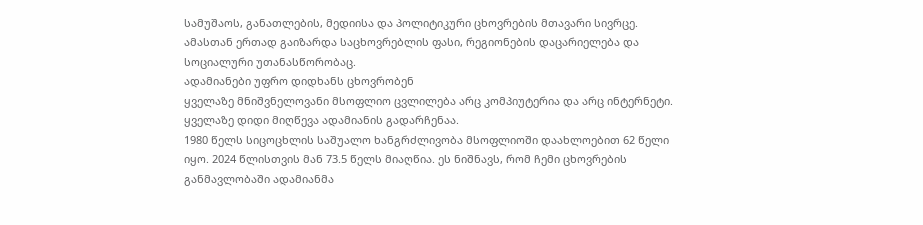სამუშაოს, განათლების, მედიისა და პოლიტიკური ცხოვრების მთავარი სივრცე. ამასთან ერთად გაიზარდა საცხოვრებლის ფასი, რეგიონების დაცარიელება და სოციალური უთანასწორობაც.
ადამიანები უფრო დიდხანს ცხოვრობენ
ყველაზე მნიშვნელოვანი მსოფლიო ცვლილება არც კომპიუტერია და არც ინტერნეტი. ყველაზე დიდი მიღწევა ადამიანის გადარჩენაა.
1980 წელს სიცოცხლის საშუალო ხანგრძლივობა მსოფლიოში დაახლოებით 62 წელი იყო. 2024 წლისთვის მან 73.5 წელს მიაღწია. ეს ნიშნავს, რომ ჩემი ცხოვრების განმავლობაში ადამიანმა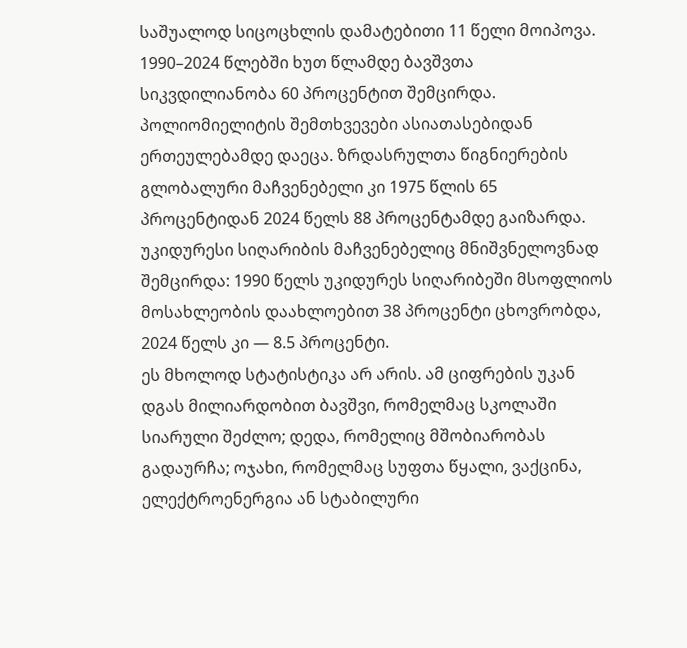საშუალოდ სიცოცხლის დამატებითი 11 წელი მოიპოვა.
1990–2024 წლებში ხუთ წლამდე ბავშვთა სიკვდილიანობა 60 პროცენტით შემცირდა. პოლიომიელიტის შემთხვევები ასიათასებიდან ერთეულებამდე დაეცა. ზრდასრულთა წიგნიერების გლობალური მაჩვენებელი კი 1975 წლის 65 პროცენტიდან 2024 წელს 88 პროცენტამდე გაიზარდა.
უკიდურესი სიღარიბის მაჩვენებელიც მნიშვნელოვნად შემცირდა: 1990 წელს უკიდურეს სიღარიბეში მსოფლიოს მოსახლეობის დაახლოებით 38 პროცენტი ცხოვრობდა, 2024 წელს კი — 8.5 პროცენტი.
ეს მხოლოდ სტატისტიკა არ არის. ამ ციფრების უკან დგას მილიარდობით ბავშვი, რომელმაც სკოლაში სიარული შეძლო; დედა, რომელიც მშობიარობას გადაურჩა; ოჯახი, რომელმაც სუფთა წყალი, ვაქცინა, ელექტროენერგია ან სტაბილური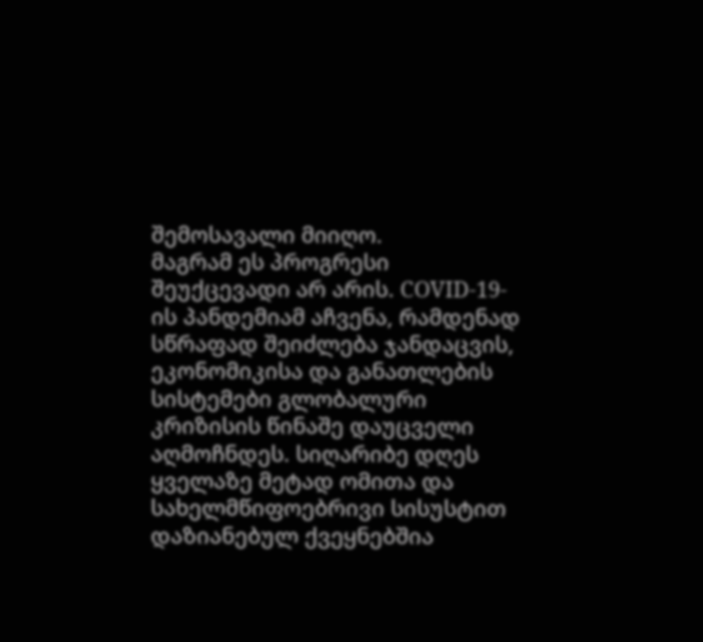შემოსავალი მიიღო.
მაგრამ ეს პროგრესი შეუქცევადი არ არის. COVID-19-ის პანდემიამ აჩვენა, რამდენად სწრაფად შეიძლება ჯანდაცვის, ეკონომიკისა და განათლების სისტემები გლობალური კრიზისის წინაშე დაუცველი აღმოჩნდეს. სიღარიბე დღეს ყველაზე მეტად ომითა და სახელმწიფოებრივი სისუსტით დაზიანებულ ქვეყნებშია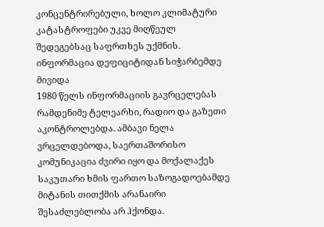კონცენტრირებული, ხოლო კლიმატური კატასტროფები უკვე მიღწეულ შედეგებსაც საფრთხეს უქმნის.
ინფორმაცია დეფიციტიდან სიჭარბემდე მივიდა
1980 წელს ინფორმაციის გავრცელებას რამდენიმე ტელეარხი, რადიო და გაზეთი აკონტროლებდა. ამბავი ნელა ვრცელდებოდა, საერთაშორისო კომუნიკაცია ძვირი იყო და მოქალაქეს საკუთარი ხმის ფართო საზოგადოებამდე მიტანის თითქმის არანაირი შესაძლებლობა არ ჰქონდა.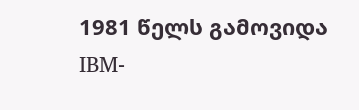1981 წელს გამოვიდა IBM-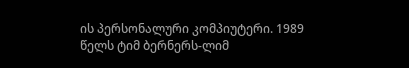ის პერსონალური კომპიუტერი. 1989 წელს ტიმ ბერნერს-ლიმ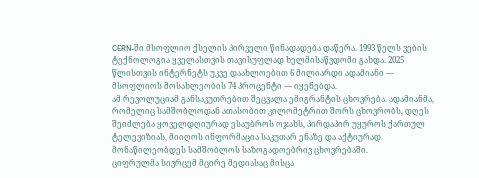CERN-ში მსოფლიო ქსელის პირველი წინადადება დაწერა. 1993 წელს ვების ტექნოლოგია ყველასთვის თავისუფლად ხელმისაწვდომი გახდა. 2025 წლისთვის ინტერნეტს უკვე დაახლოებით 6 მილიარდი ადამიანი — მსოფლიოს მოსახლეობის 74 პროცენტი — იყენებდა.
ამ რევოლუციამ განსაკუთრებით შეცვალა ემიგრანტის ცხოვრება. ადამიანმა, რომელიც სამშობლოდან ათასობით კილომეტრით შორს ცხოვრობს, დღეს შეიძლება ყოველდღიურად ესაუბროს ოჯახს, პირდაპირ უყუროს ქართულ ტელევიზიას, მიიღოს ინფორმაცია საკუთარ ენაზე და აქტიურად მონაწილეობდეს სამშობლოს საზოგადოებრივ ცხოვრებაში.
ციფრულმა სივრცემ მცირე მედიასაც მისცა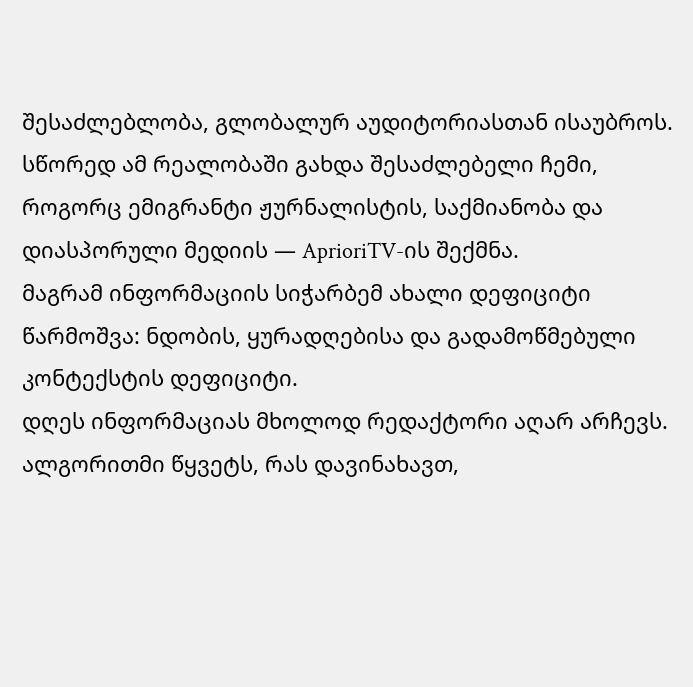შესაძლებლობა, გლობალურ აუდიტორიასთან ისაუბროს. სწორედ ამ რეალობაში გახდა შესაძლებელი ჩემი, როგორც ემიგრანტი ჟურნალისტის, საქმიანობა და დიასპორული მედიის — AprioriTV-ის შექმნა.
მაგრამ ინფორმაციის სიჭარბემ ახალი დეფიციტი წარმოშვა: ნდობის, ყურადღებისა და გადამოწმებული კონტექსტის დეფიციტი.
დღეს ინფორმაციას მხოლოდ რედაქტორი აღარ არჩევს. ალგორითმი წყვეტს, რას დავინახავთ,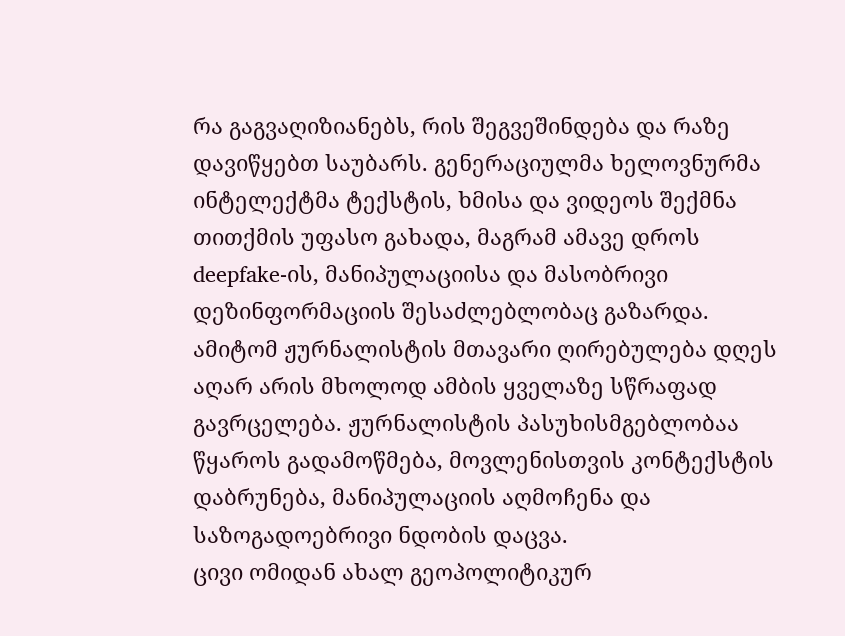რა გაგვაღიზიანებს, რის შეგვეშინდება და რაზე დავიწყებთ საუბარს. გენერაციულმა ხელოვნურმა ინტელექტმა ტექსტის, ხმისა და ვიდეოს შექმნა თითქმის უფასო გახადა, მაგრამ ამავე დროს deepfake-ის, მანიპულაციისა და მასობრივი დეზინფორმაციის შესაძლებლობაც გაზარდა.
ამიტომ ჟურნალისტის მთავარი ღირებულება დღეს აღარ არის მხოლოდ ამბის ყველაზე სწრაფად გავრცელება. ჟურნალისტის პასუხისმგებლობაა წყაროს გადამოწმება, მოვლენისთვის კონტექსტის დაბრუნება, მანიპულაციის აღმოჩენა და საზოგადოებრივი ნდობის დაცვა.
ცივი ომიდან ახალ გეოპოლიტიკურ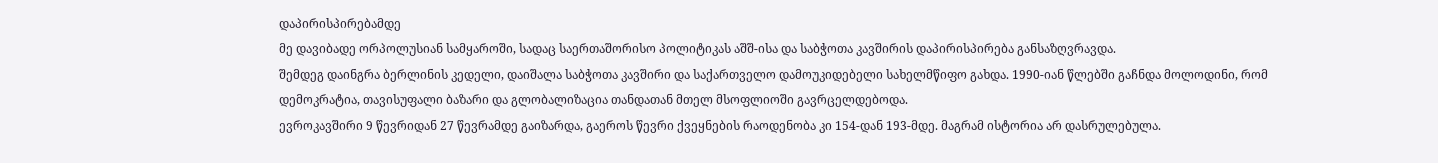დაპირისპირებამდე
მე დავიბადე ორპოლუსიან სამყაროში, სადაც საერთაშორისო პოლიტიკას აშშ-ისა და საბჭოთა კავშირის დაპირისპირება განსაზღვრავდა.
შემდეგ დაინგრა ბერლინის კედელი, დაიშალა საბჭოთა კავშირი და საქართველო დამოუკიდებელი სახელმწიფო გახდა. 1990-იან წლებში გაჩნდა მოლოდინი, რომ დემოკრატია, თავისუფალი ბაზარი და გლობალიზაცია თანდათან მთელ მსოფლიოში გავრცელდებოდა.
ევროკავშირი 9 წევრიდან 27 წევრამდე გაიზარდა, გაეროს წევრი ქვეყნების რაოდენობა კი 154-დან 193-მდე. მაგრამ ისტორია არ დასრულებულა.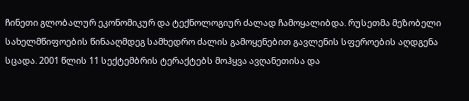ჩინეთი გლობალურ ეკონომიკურ და ტექნოლოგიურ ძალად ჩამოყალიბდა. რუსეთმა მეზობელი სახელმწიფოების წინააღმდეგ სამხედრო ძალის გამოყენებით გავლენის სფეროების აღდგენა სცადა. 2001 წლის 11 სექტემბრის ტერაქტებს მოჰყვა ავღანეთისა და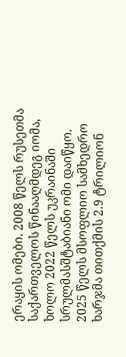ერაყის ომები. 2008 წელს რუსეთმა საქართველოს წინააღმდეგ იომა, ხოლო 2022 წელს უკრაინაში სრულმასშტაბიანი ომი დაიწყო.
2025 წელს მსოფლიო სამხედრო ხარჯმა თითქმის 2.9 ტრილიონ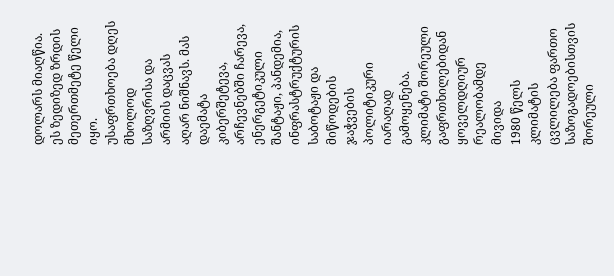დოლარს მიაღწია. ეს ზედიზედ ზრდის მეთერთმეტე წელი იყო.
უსაფრთხოება დღეს მხოლოდ საზღვრისა და არმიის დაცვას აღარ ნიშნავს. მას დაემატა კიბერშეტევა, არჩევნებში ჩარევა, ენერგეტიკული შანტაჟი, პანდემია, ინფრასტრუქტურის საბოტაჟი და მიწოდების ჯაჭვების პოლიტიკური იარაღად გამოყენება.
კლიმატი შორეული გაფრთხილებიდან ყოველდღიურ რეალობამდე მივიდა
1980 წელს კლიმატის ცვლილება ფართო საზოგადოებისთვის შორეული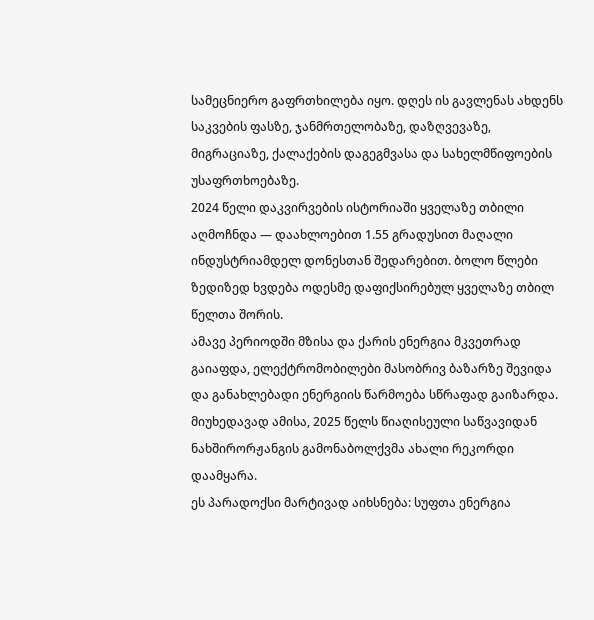სამეცნიერო გაფრთხილება იყო. დღეს ის გავლენას ახდენს საკვების ფასზე, ჯანმრთელობაზე, დაზღვევაზე, მიგრაციაზე, ქალაქების დაგეგმვასა და სახელმწიფოების უსაფრთხოებაზე.
2024 წელი დაკვირვების ისტორიაში ყველაზე თბილი აღმოჩნდა — დაახლოებით 1.55 გრადუსით მაღალი ინდუსტრიამდელ დონესთან შედარებით. ბოლო წლები ზედიზედ ხვდება ოდესმე დაფიქსირებულ ყველაზე თბილ წელთა შორის.
ამავე პერიოდში მზისა და ქარის ენერგია მკვეთრად გაიაფდა, ელექტრომობილები მასობრივ ბაზარზე შევიდა და განახლებადი ენერგიის წარმოება სწრაფად გაიზარდა. მიუხედავად ამისა, 2025 წელს წიაღისეული საწვავიდან ნახშირორჟანგის გამონაბოლქვმა ახალი რეკორდი დაამყარა.
ეს პარადოქსი მარტივად აიხსნება: სუფთა ენერგია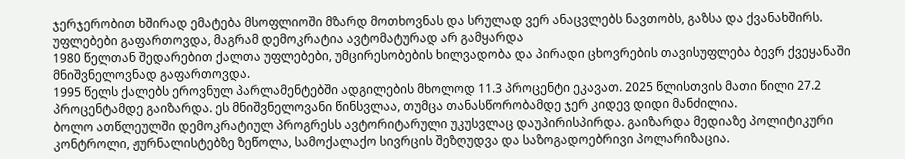ჯერჯერობით ხშირად ემატება მსოფლიოში მზარდ მოთხოვნას და სრულად ვერ ანაცვლებს ნავთობს, გაზსა და ქვანახშირს.
უფლებები გაფართოვდა, მაგრამ დემოკრატია ავტომატურად არ გამყარდა
1980 წელთან შედარებით ქალთა უფლებები, უმცირესობების ხილვადობა და პირადი ცხოვრების თავისუფლება ბევრ ქვეყანაში მნიშვნელოვნად გაფართოვდა.
1995 წელს ქალებს ეროვნულ პარლამენტებში ადგილების მხოლოდ 11.3 პროცენტი ეკავათ. 2025 წლისთვის მათი წილი 27.2 პროცენტამდე გაიზარდა. ეს მნიშვნელოვანი წინსვლაა, თუმცა თანასწორობამდე ჯერ კიდევ დიდი მანძილია.
ბოლო ათწლეულში დემოკრატიულ პროგრესს ავტორიტარული უკუსვლაც დაუპირისპირდა. გაიზარდა მედიაზე პოლიტიკური კონტროლი, ჟურნალისტებზე ზეწოლა, სამოქალაქო სივრცის შეზღუდვა და საზოგადოებრივი პოლარიზაცია.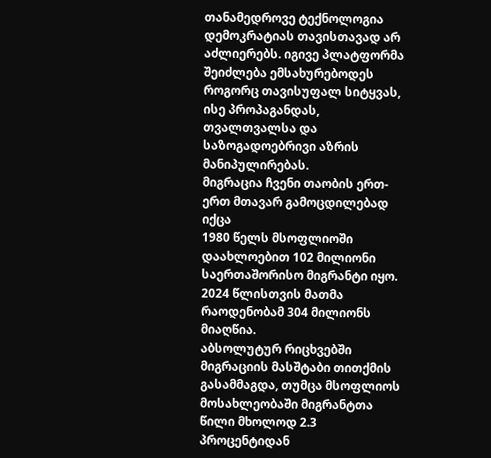თანამედროვე ტექნოლოგია დემოკრატიას თავისთავად არ აძლიერებს. იგივე პლატფორმა შეიძლება ემსახურებოდეს როგორც თავისუფალ სიტყვას, ისე პროპაგანდას, თვალთვალსა და საზოგადოებრივი აზრის მანიპულირებას.
მიგრაცია ჩვენი თაობის ერთ-ერთ მთავარ გამოცდილებად იქცა
1980 წელს მსოფლიოში დაახლოებით 102 მილიონი საერთაშორისო მიგრანტი იყო. 2024 წლისთვის მათმა რაოდენობამ 304 მილიონს მიაღწია.
აბსოლუტურ რიცხვებში მიგრაციის მასშტაბი თითქმის გასამმაგდა, თუმცა მსოფლიოს მოსახლეობაში მიგრანტთა წილი მხოლოდ 2.3 პროცენტიდან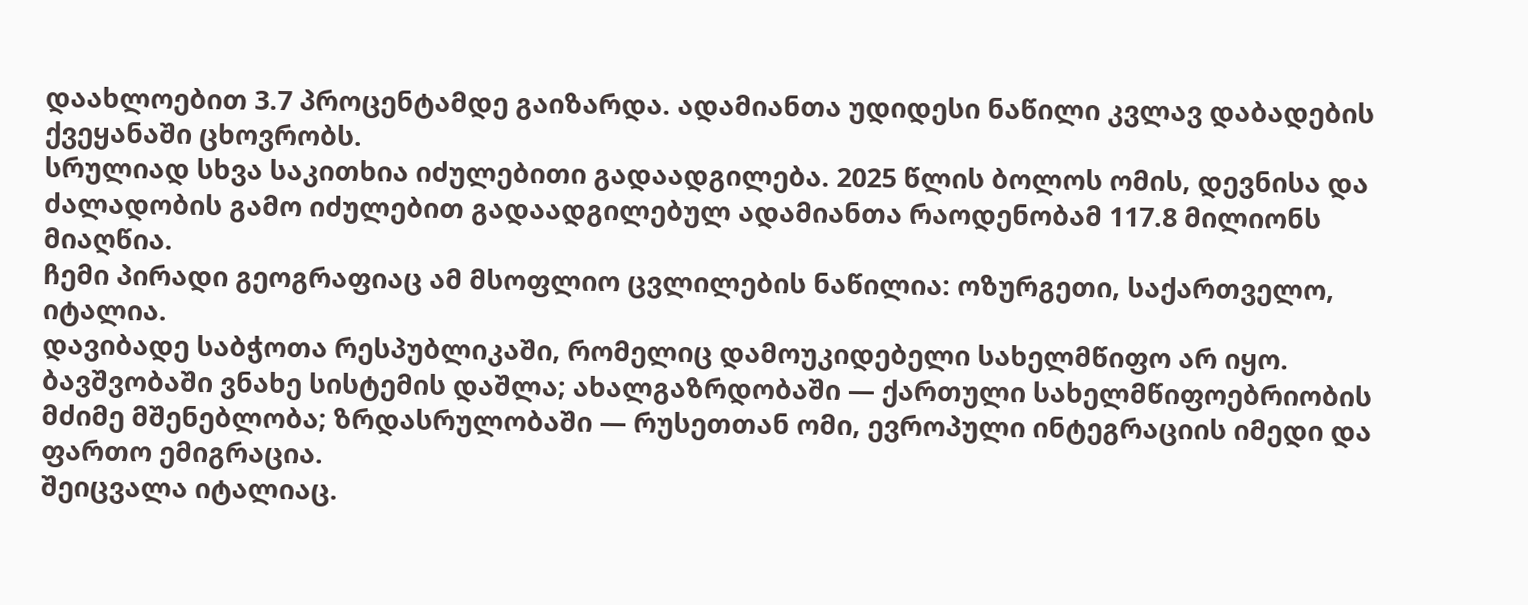დაახლოებით 3.7 პროცენტამდე გაიზარდა. ადამიანთა უდიდესი ნაწილი კვლავ დაბადების ქვეყანაში ცხოვრობს.
სრულიად სხვა საკითხია იძულებითი გადაადგილება. 2025 წლის ბოლოს ომის, დევნისა და ძალადობის გამო იძულებით გადაადგილებულ ადამიანთა რაოდენობამ 117.8 მილიონს მიაღწია.
ჩემი პირადი გეოგრაფიაც ამ მსოფლიო ცვლილების ნაწილია: ოზურგეთი, საქართველო, იტალია.
დავიბადე საბჭოთა რესპუბლიკაში, რომელიც დამოუკიდებელი სახელმწიფო არ იყო. ბავშვობაში ვნახე სისტემის დაშლა; ახალგაზრდობაში — ქართული სახელმწიფოებრიობის მძიმე მშენებლობა; ზრდასრულობაში — რუსეთთან ომი, ევროპული ინტეგრაციის იმედი და ფართო ემიგრაცია.
შეიცვალა იტალიაც.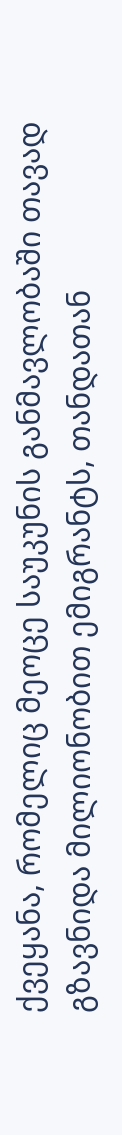ქვეყანა, რომელიც მეოცე საუკუნის განმავლობაში თავად გზავნიდა მილიონობით ემიგრანტს, თანდათან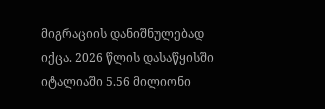მიგრაციის დანიშნულებად იქცა. 2026 წლის დასაწყისში იტალიაში 5.56 მილიონი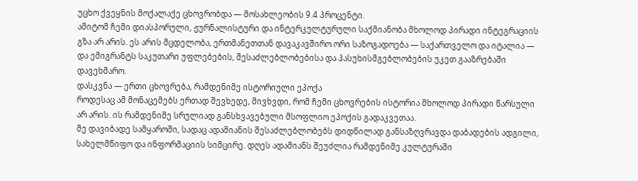უცხო ქვეყნის მოქალაქე ცხოვრობდა — მოსახლეობის 9.4 პროცენტი.
ამიტომ ჩემი დიასპორული, ჟურნალისტური და ინტერკულტურული საქმიანობა მხოლოდ პირადი ინტეგრაციის გზა არ არის. ეს არის მცდელობა, ერთმანეთთან დავაკავშირო ორი საზოგადოება — საქართველო და იტალია — და ემიგრანტს საკუთარი უფლებების, შესაძლებლობებისა და პასუხისმგებლობების უკეთ გააზრებაში დავეხმარო.
დასკვნა — ერთი ცხოვრება, რამდენიმე ისტორიული ეპოქა
როდესაც ამ მონაცემებს ერთად შევხედე, მივხვდი, რომ ჩემი ცხოვრების ისტორია მხოლოდ პირადი წარსული არ არის. ის რამდენიმე სრულიად განსხვავებული მსოფლიო ეპოქის გადაკვეთაა.
მე დავიბადე სამყაროში, სადაც ადამიანის შესაძლებლობებს დიდწილად განსაზღვრავდა დაბადების ადგილი, სახელმწიფო და ინფორმაციის სიმცირე. დღეს ადამიანს შეუძლია რამდენიმე კულტურაში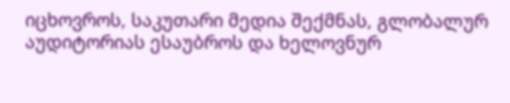იცხოვროს, საკუთარი მედია შექმნას, გლობალურ აუდიტორიას ესაუბროს და ხელოვნურ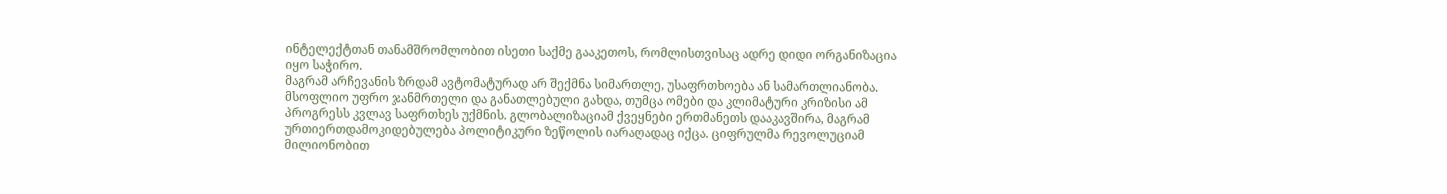ინტელექტთან თანამშრომლობით ისეთი საქმე გააკეთოს, რომლისთვისაც ადრე დიდი ორგანიზაცია იყო საჭირო.
მაგრამ არჩევანის ზრდამ ავტომატურად არ შექმნა სიმართლე, უსაფრთხოება ან სამართლიანობა.
მსოფლიო უფრო ჯანმრთელი და განათლებული გახდა, თუმცა ომები და კლიმატური კრიზისი ამ პროგრესს კვლავ საფრთხეს უქმნის. გლობალიზაციამ ქვეყნები ერთმანეთს დააკავშირა, მაგრამ ურთიერთდამოკიდებულება პოლიტიკური ზეწოლის იარაღადაც იქცა. ციფრულმა რევოლუციამ მილიონობით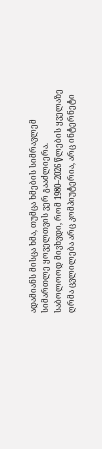ადამიანს მისცა ხმა, თუმცა ხმების სიმრავლემ სიმართლე ყოველთვის ვერ გააძლიერა.
საბოლოოდ მივხვდი, რომ 1980–2026 წლების ყველაზე ღრმა ცვლილება არც კომპიუტერია, არც ინტერნეტი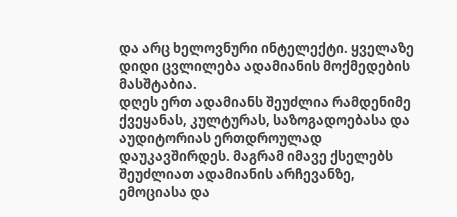და არც ხელოვნური ინტელექტი. ყველაზე დიდი ცვლილება ადამიანის მოქმედების მასშტაბია.
დღეს ერთ ადამიანს შეუძლია რამდენიმე ქვეყანას, კულტურას, საზოგადოებასა და აუდიტორიას ერთდროულად დაუკავშირდეს. მაგრამ იმავე ქსელებს შეუძლიათ ადამიანის არჩევანზე, ემოციასა და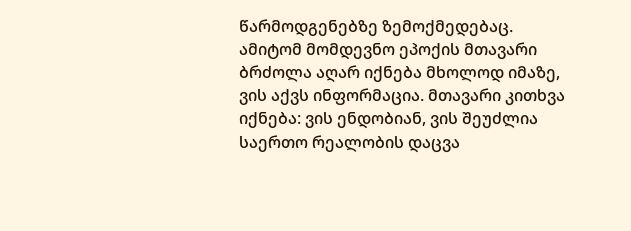წარმოდგენებზე ზემოქმედებაც.
ამიტომ მომდევნო ეპოქის მთავარი ბრძოლა აღარ იქნება მხოლოდ იმაზე, ვის აქვს ინფორმაცია. მთავარი კითხვა იქნება: ვის ენდობიან, ვის შეუძლია საერთო რეალობის დაცვა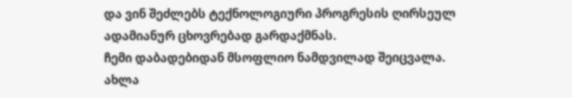და ვინ შეძლებს ტექნოლოგიური პროგრესის ღირსეულ ადამიანურ ცხოვრებად გარდაქმნას.
ჩემი დაბადებიდან მსოფლიო ნამდვილად შეიცვალა. ახლა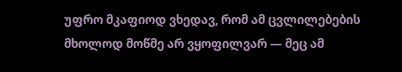უფრო მკაფიოდ ვხედავ, რომ ამ ცვლილებების მხოლოდ მოწმე არ ვყოფილვარ — მეც ამ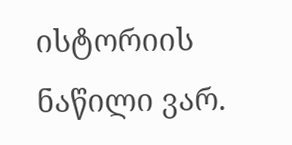ისტორიის ნაწილი ვარ.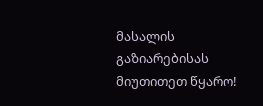მასალის გაზიარებისას მიუთითეთ წყარო!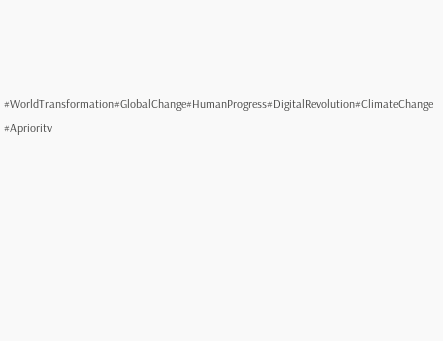#WorldTransformation#GlobalChange#HumanProgress#DigitalRevolution#ClimateChange
#Aprioritv